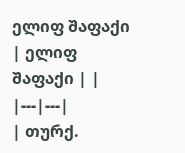ელიფ შაფაქი
| ელიფ შაფაქი | |
|---|---|
| თურქ.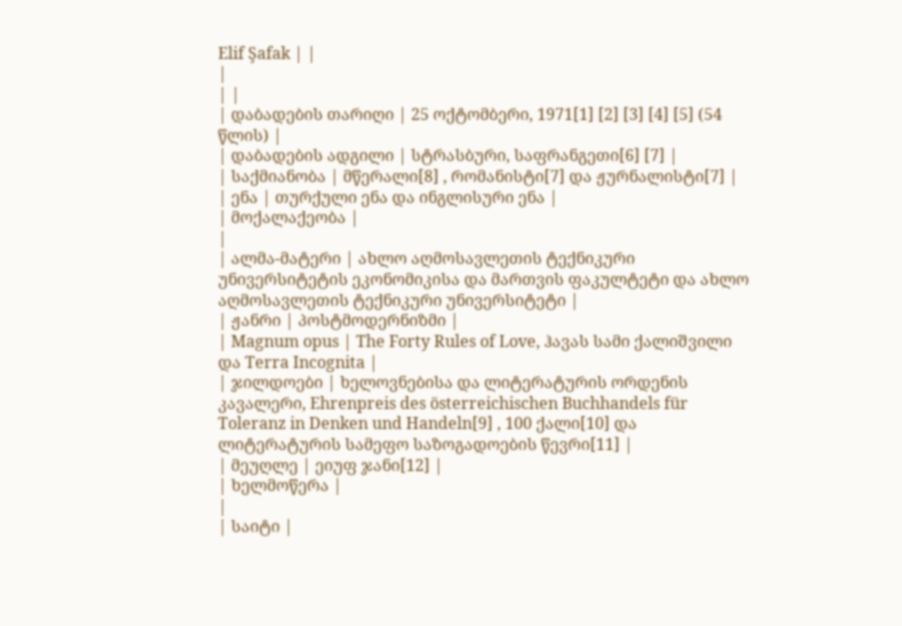Elif Şafak | |
|
| |
| დაბადების თარიღი | 25 ოქტომბერი, 1971[1] [2] [3] [4] [5] (54 წლის) |
| დაბადების ადგილი | სტრასბური, საფრანგეთი[6] [7] |
| საქმიანობა | მწერალი[8] , რომანისტი[7] და ჟურნალისტი[7] |
| ენა | თურქული ენა და ინგლისური ენა |
| მოქალაქეობა |
|
| ალმა-მატერი | ახლო აღმოსავლეთის ტექნიკური უნივერსიტეტის ეკონომიკისა და მართვის ფაკულტეტი და ახლო აღმოსავლეთის ტექნიკური უნივერსიტეტი |
| ჟანრი | პოსტმოდერნიზმი |
| Magnum opus | The Forty Rules of Love, ჰავას სამი ქალიშვილი და Terra Incognita |
| ჯილდოები | ხელოვნებისა და ლიტერატურის ორდენის კავალერი, Ehrenpreis des österreichischen Buchhandels für Toleranz in Denken und Handeln[9] , 100 ქალი[10] და ლიტერატურის სამეფო საზოგადოების წევრი[11] |
| მეუღლე | ეიუფ ჯანი[12] |
| ხელმოწერა |
|
| საიტი |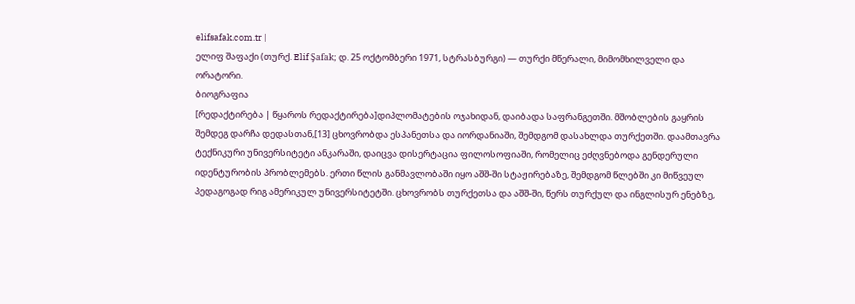elifsafak.com.tr |
ელიფ შაფაქი (თურქ. Elif Şafak; დ. 25 ოქტომბერი 1971, სტრასბურგი) — თურქი მწერალი, მიმომხილველი და ორატორი.
ბიოგრაფია
[რედაქტირება | წყაროს რედაქტირება]დიპლომატების ოჯახიდან, დაიბადა საფრანგეთში. მშობლების გაყრის შემდეგ დარჩა დედასთან,[13] ცხოვრობდა ესპანეთსა და იორდანიაში, შემდგომ დასახლდა თურქეთში. დაამთავრა ტექნიკური უნივერსიტეტი ანკარაში, დაიცვა დისერტაცია ფილოსოფიაში, რომელიც ეძღვნებოდა გენდერული იდენტურობის პრობლემებს. ერთი წლის განმავლობაში იყო აშშ-ში სტაჟირებაზე, შემდგომ წლებში კი მიწვეულ პედაგოგად რიგ ამერიკულ უნივერსიტეტში. ცხოვრობს თურქეთსა და აშშ-ში, წერს თურქულ და ინგლისურ ენებზე,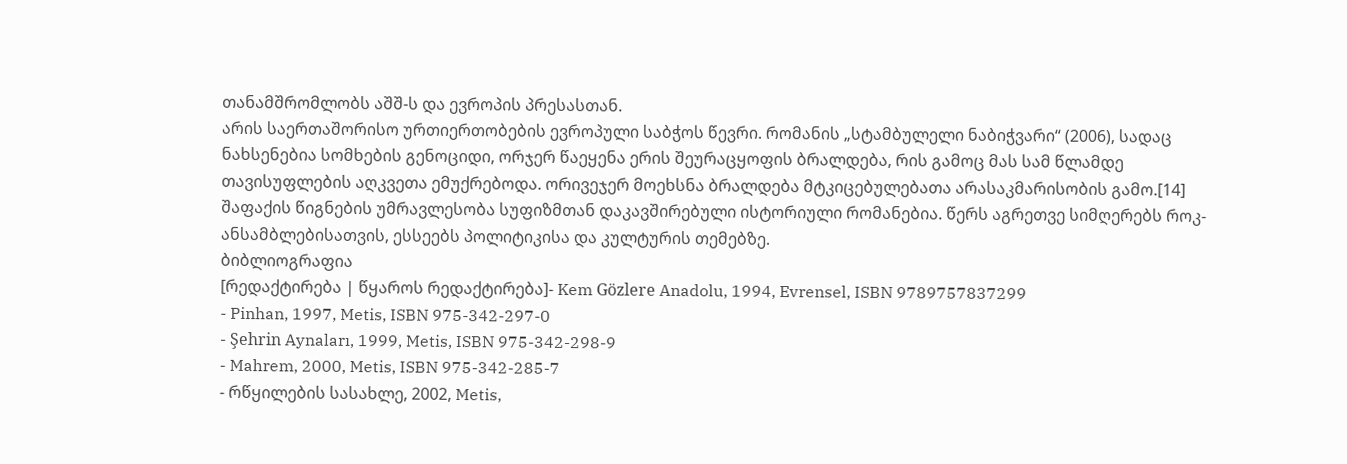თანამშრომლობს აშშ-ს და ევროპის პრესასთან.
არის საერთაშორისო ურთიერთობების ევროპული საბჭოს წევრი. რომანის „სტამბულელი ნაბიჭვარი“ (2006), სადაც ნახსენებია სომხების გენოციდი, ორჯერ წაეყენა ერის შეურაცყოფის ბრალდება, რის გამოც მას სამ წლამდე თავისუფლების აღკვეთა ემუქრებოდა. ორივეჯერ მოეხსნა ბრალდება მტკიცებულებათა არასაკმარისობის გამო.[14]
შაფაქის წიგნების უმრავლესობა სუფიზმთან დაკავშირებული ისტორიული რომანებია. წერს აგრეთვე სიმღერებს როკ-ანსამბლებისათვის, ესსეებს პოლიტიკისა და კულტურის თემებზე.
ბიბლიოგრაფია
[რედაქტირება | წყაროს რედაქტირება]- Kem Gözlere Anadolu, 1994, Evrensel, ISBN 9789757837299
- Pinhan, 1997, Metis, ISBN 975-342-297-0
- Şehrin Aynaları, 1999, Metis, ISBN 975-342-298-9
- Mahrem, 2000, Metis, ISBN 975-342-285-7
- რწყილების სასახლე, 2002, Metis,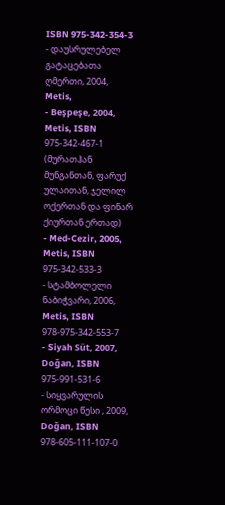ISBN 975-342-354-3
- დაუსრულებელ გატაცებათა ღმერთი, 2004, Metis,
- Beşpeşe, 2004, Metis, ISBN 975-342-467-1 (მურათჰან მუნგანთან, ფარუქ ულაითან, ჯელილ ოქერთან და ფინარ ქიურთან ერთად)
- Med-Cezir, 2005, Metis, ISBN 975-342-533-3
- სტამბოლელი ნაბიჭვარი, 2006, Metis, ISBN 978-975-342-553-7
- Siyah Süt, 2007, Doğan, ISBN 975-991-531-6
- სიყვარულის ორმოცი წესი , 2009, Doğan, ISBN 978-605-111-107-0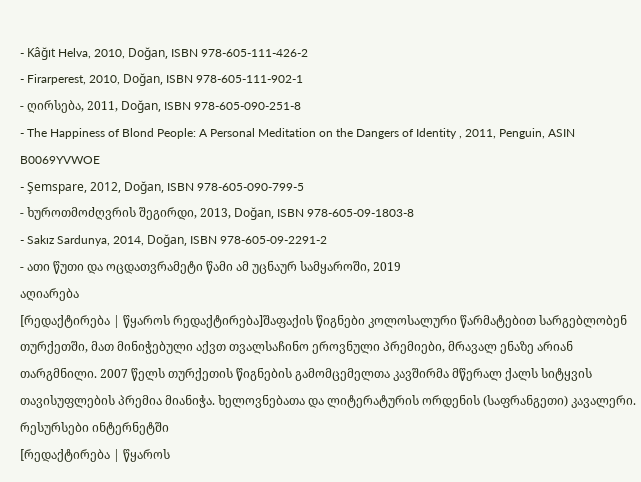- Kâğıt Helva, 2010, Doğan, ISBN 978-605-111-426-2
- Firarperest, 2010, Doğan, ISBN 978-605-111-902-1
- ღირსება, 2011, Doğan, ISBN 978-605-090-251-8
- The Happiness of Blond People: A Personal Meditation on the Dangers of Identity , 2011, Penguin, ASIN B0069YVWOE
- Şemspare, 2012, Doğan, ISBN 978-605-090-799-5
- ხუროთმოძღვრის შეგირდი, 2013, Doğan, ISBN 978-605-09-1803-8
- Sakız Sardunya, 2014, Doğan, ISBN 978-605-09-2291-2
- ათი წუთი და ოცდათვრამეტი წამი ამ უცნაურ სამყაროში, 2019
აღიარება
[რედაქტირება | წყაროს რედაქტირება]შაფაქის წიგნები კოლოსალური წარმატებით სარგებლობენ თურქეთში, მათ მინიჭებული აქვთ თვალსაჩინო ეროვნული პრემიები, მრავალ ენაზე არიან თარგმნილი. 2007 წელს თურქეთის წიგნების გამომცემელთა კავშირმა მწერალ ქალს სიტყვის თავისუფლების პრემია მიანიჭა. ხელოვნებათა და ლიტერატურის ორდენის (საფრანგეთი) კავალერი.
რესურსები ინტერნეტში
[რედაქტირება | წყაროს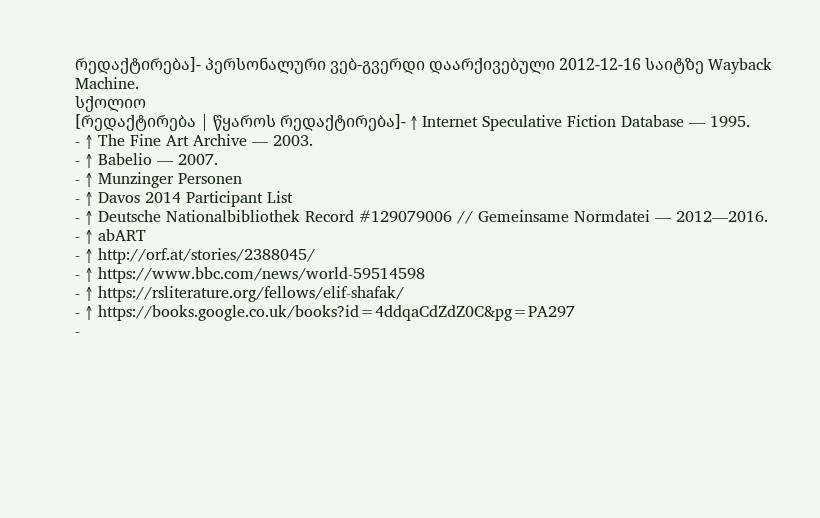რედაქტირება]- პერსონალური ვებ-გვერდი დაარქივებული 2012-12-16 საიტზე Wayback Machine.
სქოლიო
[რედაქტირება | წყაროს რედაქტირება]- ↑ Internet Speculative Fiction Database — 1995.
- ↑ The Fine Art Archive — 2003.
- ↑ Babelio — 2007.
- ↑ Munzinger Personen
- ↑ Davos 2014 Participant List
- ↑ Deutsche Nationalbibliothek Record #129079006 // Gemeinsame Normdatei — 2012—2016.
- ↑ abART
- ↑ http://orf.at/stories/2388045/
- ↑ https://www.bbc.com/news/world-59514598
- ↑ https://rsliterature.org/fellows/elif-shafak/
- ↑ https://books.google.co.uk/books?id=4ddqaCdZdZ0C&pg=PA297
-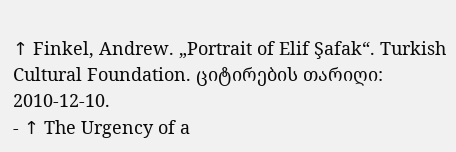↑ Finkel, Andrew. „Portrait of Elif Şafak“. Turkish Cultural Foundation. ციტირების თარიღი: 2010-12-10.
- ↑ The Urgency of a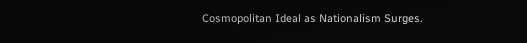Cosmopolitan Ideal as Nationalism Surges.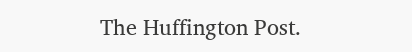The Huffington Post.